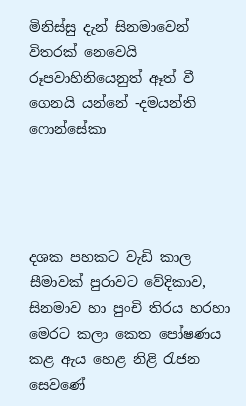මිනිස්සු දැන් සිනමාවෙන් විතරක් නෙවෙයි රූපවාහිනියෙනුත් ඈත් වී ගෙනයි යන්නේ -දමයන්ති ෆොන්සේකා




දශක පහකට වැඩි කාල සීමාවක් පුරාවට වේදිකාව, සිනමාව හා පුංචි තිරය හරහා මෙරට කලා කෙත පෝෂණය කළ ඇය හෙළ නිළි රැජන සෙවණේ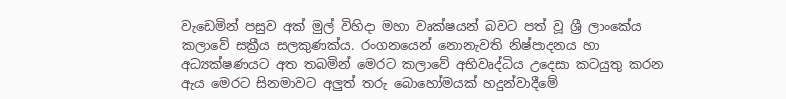වැඩෙමින් පසුව අක් මුල් විහිදා මහා වෘක්ෂයන් බවට පත් වූ ශ්‍රී ලාංකේය කලාවේ සක්‍රීය සලකුණක්ය. රංගනයෙන් නොනැවති නිෂ්පාදනය හා අධ්‍යක්ෂණයට අත තබමින් මෙරට කලාවේ අභිවෘද්ධිය උදෙසා කටයුතු කරන ඇය මෙරට සිනමාවට අලුත් තරු බොහෝමයක් හදුන්වාදීමේ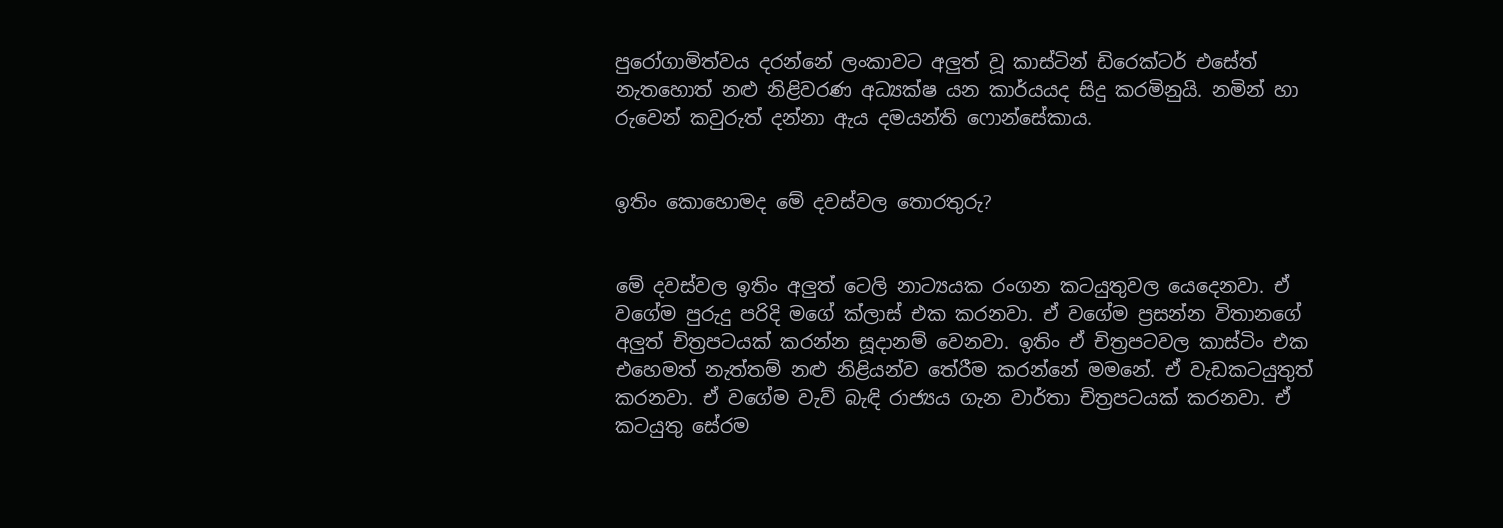පුරෝගාමිත්වය දරන්නේ ලංකාවට අලුත් වූ කාස්ටින් ඩිරෙක්ටර් එසේත් නැතහොත් නළු නිළිවරණ අධ්‍යක්ෂ යන කාර්යයද සිදු කරමිනුයි. නමින් හා රුවෙන් කවුරුත් දන්නා ඇය දමයන්ති ෆොන්සේකාය.


ඉතිං කොහොමද මේ දවස්වල තොරතුරු?


මේ දවස්වල ඉතිං අලුත් ටෙලි නාට්‍යයක රංගන කටයුතුවල යෙදෙනවා. ඒ වගේම පුරුදු පරිදි මගේ ක්ලාස් එක කරනවා. ඒ වගේම ප්‍රසන්න විතානගේ අලුත් චිත්‍රපටයක් කරන්න සූදානම් වෙනවා. ඉතිං ඒ චිත්‍රපටවල කාස්ටිං එක එහෙමත් නැත්තම් නළු නිළියන්ව තේරීම කරන්නේ මමනේ. ඒ වැඩකටයුතුත් කරනවා. ඒ වගේම වැව් බැඳි රාජ්‍යය ගැන වාර්තා චිත්‍රපටයක් කරනවා. ඒ කටයුතු සේරම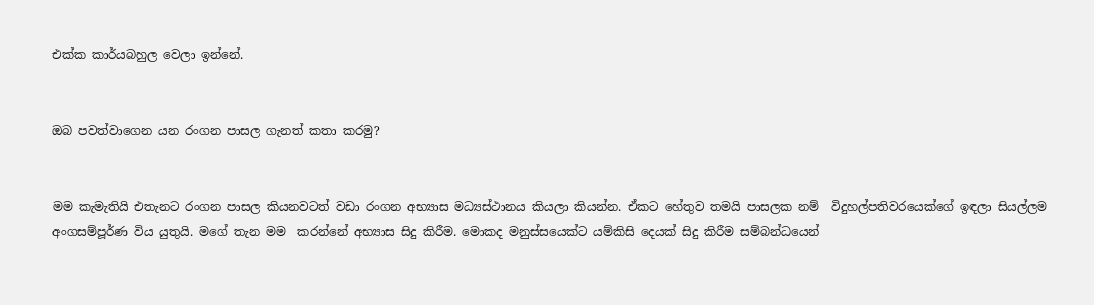එක්ක කාර්යබහුල වෙලා ඉන්නේ.


ඔබ පවත්වාගෙන යන රංගන පාසල ගැනත් කතා කරමු?


මම කැමැතියි එතැනට රංගන පාසල කියනවටත් වඩා රංගන අභ්‍යාස මධ්‍යස්ථානය කියලා කියන්න. ඒකට හේතුව තමයි පාසලක නම්  විදුහල්පතිවරයෙක්ගේ ඉඳලා සියල්ලම අංගසම්පූර්ණ විය යුතුයි. මගේ තැන මම  කරන්නේ අභ්‍යාස සිදු කිරීම. මොකද මනුස්සයෙක්ට යම්කිසි දෙයක් සිදු කිරීම සම්බන්ධයෙන්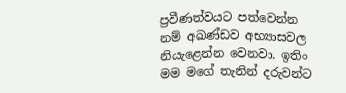ප්‍රවීණත්වයට පත්වෙන්න නම් අඛණ්ඩව අභ්‍යාසවල නියැළෙන්න වෙනවා. ඉතිං මම මගේ තැනින් දරුවන්ට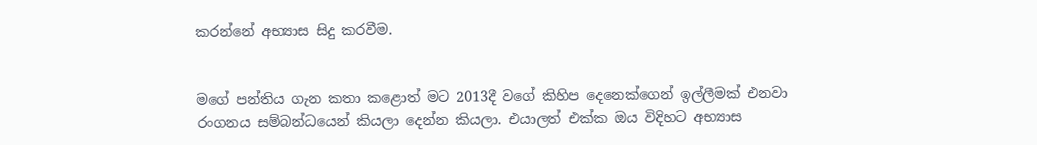කරන්නේ අභ්‍යාස සිදු කරවීම.


මගේ පන්තිය ගැන කතා කළොත් මට 2013දී වගේ කිහිප දෙනෙක්ගෙන් ඉල්ලීමක් එනවා රංගනය සම්බන්ධයෙන් කියලා දෙන්න කියලා. එයාලත් එක්ක ඔය විදිහට අභ්‍යාස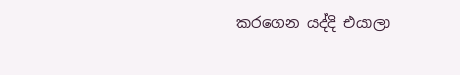කරගෙන යද්දි එයාලා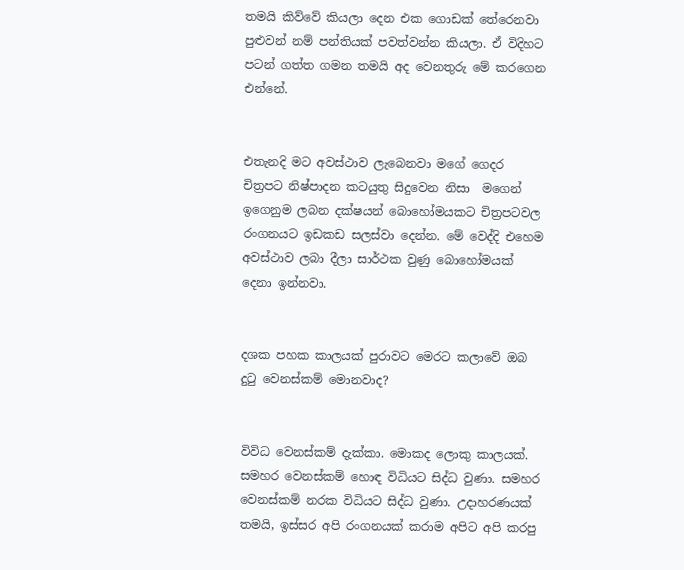තමයි කිව්වේ කියලා දෙන එක ගොඩක් තේරෙනවා පුළුවන් නම් පන්තියක් පවත්වන්න කියලා. ඒ විදිහට පටන් ගත්ත ගමන තමයි අද වෙනතුරු මේ කරගෙන එන්නේ.


එතැනදි මට අවස්ථාව ලැබෙනවා මගේ ගෙදර චිත්‍රපට නිෂ්පාදන කටයුතු සිදුවෙන නිසා  මගෙන් ඉගෙනුම ලබන දක්ෂයන් බොහෝමයකට චිත්‍රපටවල රංගනයට ඉඩකඩ සලස්වා දෙන්න. මේ වෙද්දි එහෙම අවස්ථාව ලබා දීලා සාර්ථක වුණු බොහෝමයක් දෙනා ඉන්නවා.


දශක පහක කාලයක් පුරාවට මෙරට කලාවේ ඔබ දුටු වෙනස්කම් මොනවාද?


විවිධ වෙනස්කම් දැක්කා. මොකද ලොකු කාලයක්. සමහර වෙනස්කම් හොඳ විධියට සිද්ධ වුණා. සමහර වෙනස්කම් නරක විධියට සිද්ධ වුණා. උදාහරණයක් තමයි, ඉස්සර අපි රංගනයක් කරාම අපිට අපි කරපු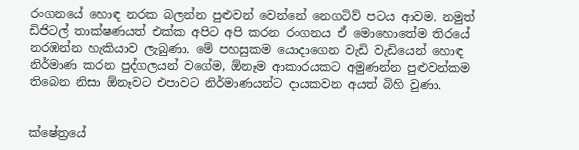රංගනයේ හොඳ නරක බලන්න පුළුවන් වෙන්නේ නෙගටිව් පටය ආවම. නමුත් ඩිජිටල් තාක්ෂණයත් එක්ක අපිට අපි කරන රංගනය ඒ මොහොතේම තිරයේ නරඹන්න හැකියාව ලැබුණා. මේ පහසුකම යොදාගෙන වැඩි වැඩියෙන් හොඳ නිර්මාණ කරන පුද්ගලයන් වගේම, ඕනෑම ආකාරයකට අමුණන්න පුළුවන්කම තිබෙන නිසා ඕනෑවට එපාවට නිර්මාණයන්ට දායකවන අයත් බිහි වුණා.


ක්ෂේත්‍රයේ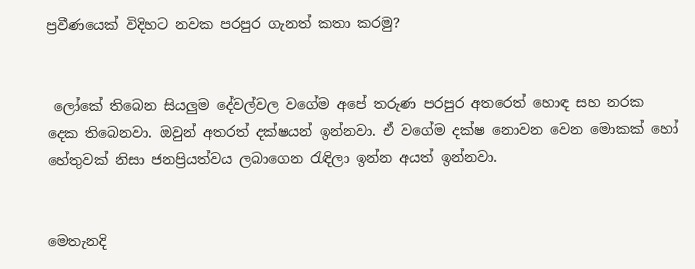ප්‍රවීණයෙක් විදිහට නවක පරපුර ගැනත් කතා කරමු?


 ලෝකේ තිබෙන සියලුම දේවල්වල වගේම අපේ තරුණ පරපුර අතරෙත් හොඳ සහ නරක දෙක තිබෙනවා. ඔවුන් අතරත් දක්ෂයන් ඉන්නවා. ඒ වගේම දක්ෂ නොවන වෙන මොකක් හෝ හේතුවක් නිසා ජනප්‍රියත්වය ලබාගෙන රැඳිලා ඉන්න අයත් ඉන්නවා.


මෙතැනදි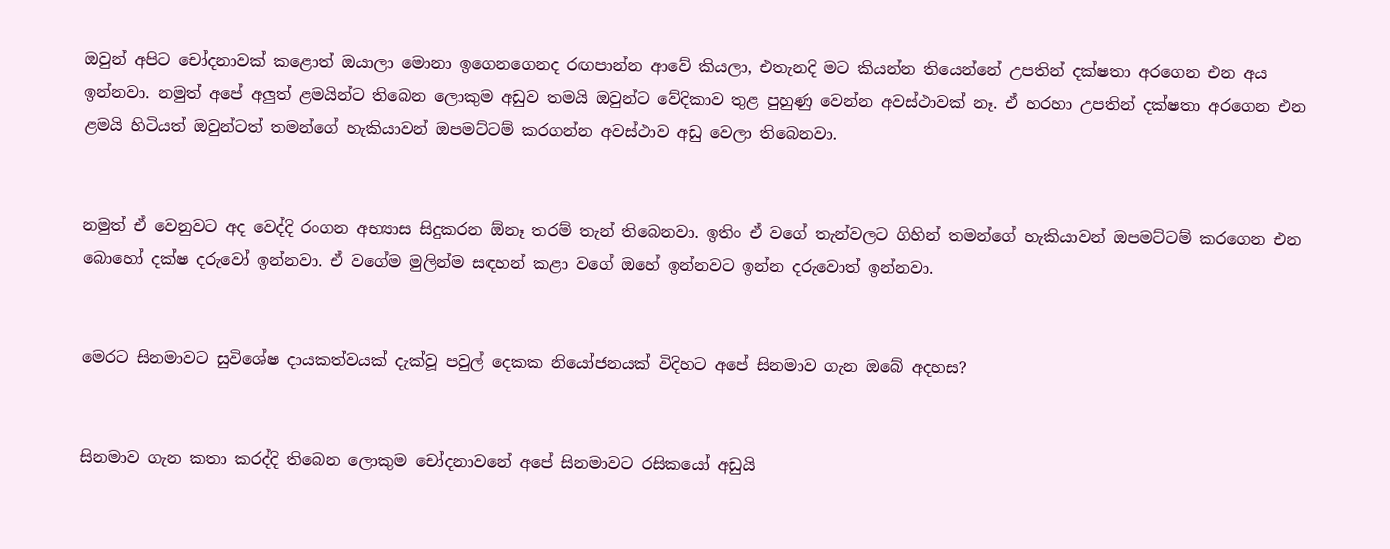ඔවුන් අපිට චෝදනාවක් කළොත් ඔයාලා මොනා ඉගෙනගෙනද රඟපාන්න ආවේ කියලා, එතැනදි මට කියන්න තියෙන්නේ උපතින් දක්ෂතා අරගෙන එන අය ඉන්නවා. නමුත් අපේ අලුත් ළමයින්ට තිබෙන ලොකුම අඩුව තමයි ඔවුන්ට වේදිකාව තුළ පුහුණු වෙන්න අවස්ථාවක් නෑ. ඒ හරහා උපතින් දක්ෂතා අරගෙන එන ළමයි හිටියත් ඔවුන්ටත් තමන්ගේ හැකියාවන් ඔපමට්ටම් කරගන්න අවස්ථාව අඩු වෙලා තිබෙනවා.


නමුත් ඒ වෙනුවට අද වෙද්දි රංගන අභ්‍යාස සිදුකරන ඕනෑ තරම් තැන් තිබෙනවා. ඉතිං ඒ වගේ තැන්වලට ගිහින් තමන්ගේ හැකියාවන් ඔපමට්ටම් කරගෙන එන බොහෝ දක්ෂ දරුවෝ ඉන්නවා. ඒ වගේම මුලින්ම සඳහන් කළා වගේ ඔහේ ඉන්නවට ඉන්න දරුවොත් ඉන්නවා.


මෙරට සිනමාවට සුවිශේෂ දායකත්වයක් දැක්වූ පවුල් දෙකක නියෝජනයක් විදිහට අපේ සිනමාව ගැන ඔබේ අදහස?


සිනමාව ගැන කතා කරද්දි තිබෙන ලොකුම චෝදනාවනේ අපේ සිනමාවට රසිකයෝ අඩුයි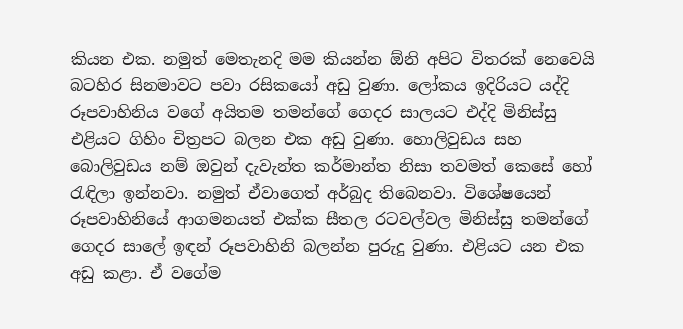කියන එක. නමුත් මෙතැනදි මම කියන්න ඕනි අපිට විතරක් නෙවෙයි බටහිර සිනමාවට පවා රසිකයෝ අඩු වුණා. ලෝකය ඉදිරියට යද්දි රූපවාහිනිය වගේ අයිතම තමන්ගේ ගෙදර සාලයට එද්දි මිනිස්සු එළියට ගිහිං චිත්‍රපට බලන එක අඩු වුණා. හොලිවුඩය සහ බොලිවුඩය නම් ඔවුන් දැවැන්ත කර්මාන්ත නිසා තවමත් කෙසේ හෝ රැඳිලා ඉන්නවා. නමුත් ඒවාගෙත් අර්බුද තිබෙනවා. විශේෂයෙන් රූපවාහිනියේ ආගමනයත් එක්ක සීතල රටවල්වල මිනිස්සු තමන්ගේ ගෙදර සාලේ ඉඳන් රූපවාහිනි බලන්න පුරුදු වුණා. එළියට යන එක අඩු කළා. ඒ වගේම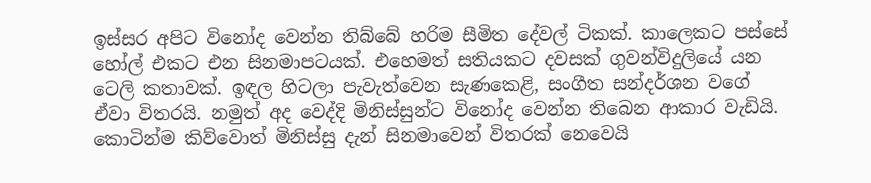ඉස්සර අපිට විනෝද වෙන්න තිබ්බේ හරිම සීමිත දේවල් ටිකක්. කාලෙකට පස්සේ හෝල් එකට එන සිනමාපටයක්. එහෙමත් සතියකට දවසක් ගුවන්විදුලියේ යන ටෙලි කතාවක්. ඉඳල හිටලා පැවැත්වෙන සැණකෙළි, සංගීත සන්දර්ශන වගේ ඒවා විතරයි. නමුත් අද වෙද්දි මිනිස්සුන්ට විනෝද වෙන්න තිබෙන ආකාර වැඩියි. කොටින්ම කිව්වොත් මිනිස්සු දැන් සිනමාවෙන් විතරක් නෙවෙයි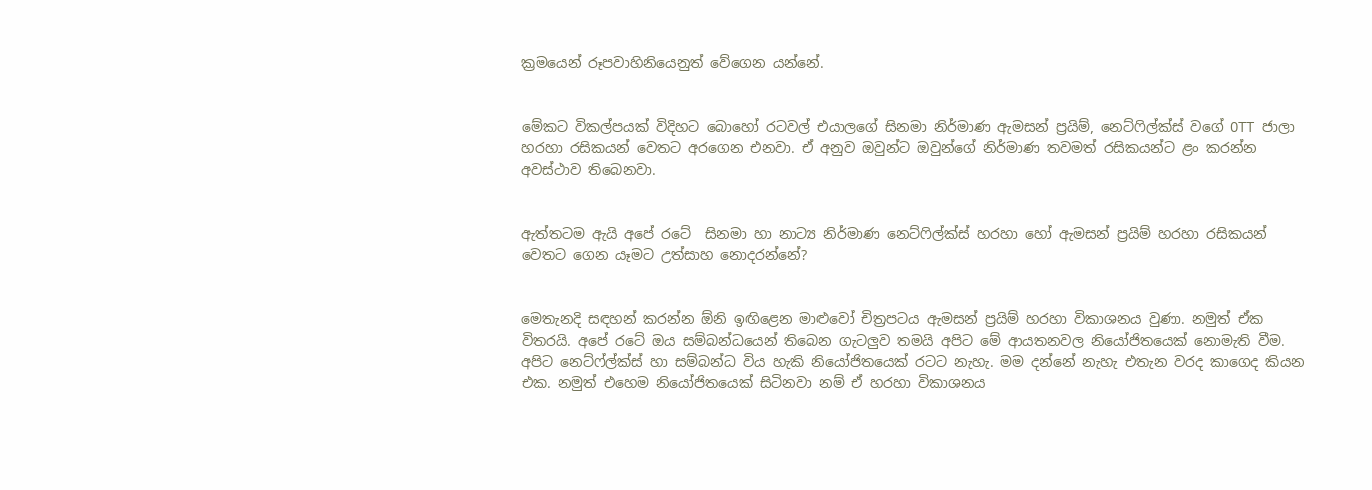ක්‍රමයෙන් රූපවාහිනියෙනුත් වේගෙන යන්නේ.


මේකට විකල්පයක් විදිහට බොහෝ රටවල් එයාලගේ සිනමා නිර්මාණ ඇමසන් ප්‍රයිම්, නෙට්ෆිල්ක්ස් වගේ OTT ජාලා හරහා රසිකයන් වෙතට අරගෙන එනවා. ඒ අනුව ඔවුන්ට ඔවුන්ගේ නිර්මාණ තවමත් රසිකයන්ට ළං කරන්න අවස්ථාව තිබෙනවා.


ඇත්තටම ඇයි අපේ රටේ  සිනමා හා නාට්‍ය නිර්මාණ නෙට්ෆිල්ක්ස් හරහා හෝ ඇමසන් ප්‍රයිම් හරහා රසිකයන් වෙතට ගෙන යෑමට උත්සාහ නොදරන්නේ?


මෙතැනදි සඳහන් කරන්න ඕනි ඉඟිළෙන මාළුවෝ චිත්‍රපටය ඇමසන් ප්‍රයිම් හරහා විකාශනය වුණා. නමුත් ඒක විතරයි. අපේ රටේ ඔය සම්බන්ධයෙන් තිබෙන ගැටලුව තමයි අපිට මේ ආයතනවල නියෝජිතයෙක් නොමැති වීම. අපිට නෙට්ෆ්ල්ක්ස් හා සම්බන්ධ විය හැකි නියෝජිතයෙක් රටට නැහැ. මම දන්නේ නැහැ එතැන වරද කාගෙද කියන එක. නමුත් එහෙම නියෝජිතයෙක් සිටිනවා නම් ඒ හරහා විකාශනය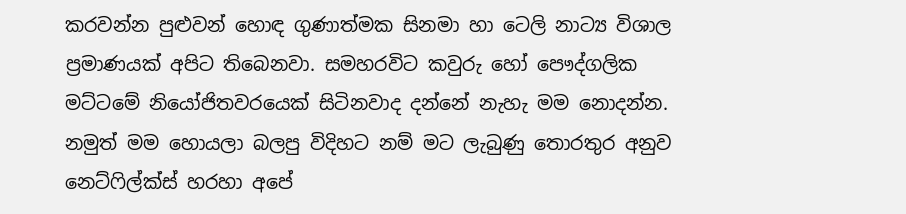කරවන්න පුළුවන් හොඳ ගුණාත්මක සිනමා හා ටෙලි නාට්‍ය විශාල ප්‍රමාණයක් අපිට තිබෙනවා. සමහරවිට කවුරු හෝ පෞද්ගලික මට්ටමේ නියෝජිතවරයෙක් සිටිනවාද දන්නේ නැහැ මම නොදන්න. නමුත් මම හොයලා බලපු විදිහට නම් මට ලැබුණු තොරතුර අනුව නෙට්ෆිල්ක්ස් හරහා අපේ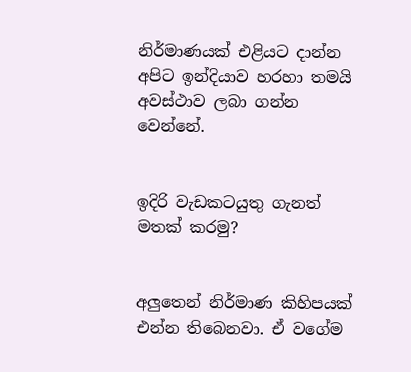නිර්මාණයක් එළියට දාන්න අපිට ඉන්දියාව හරහා තමයි අවස්ථාව ලබා ගන්න වෙන්නේ.


ඉදිරි වැඩකටයුතු ගැනත් මතක් කරමු?


අලුතෙන් නිර්මාණ කිහිපයක් එන්න තිබෙනවා. ඒ වගේම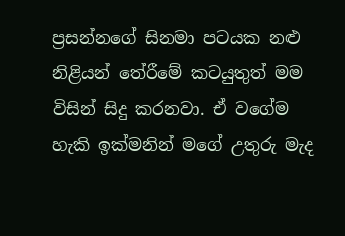ප්‍රසන්නගේ සිනමා පටයක නළු නිළියන් තේරීමේ කටයුතුත් මම විසින් සිදු කරනවා. ඒ වගේම හැකි ඉක්මනින් මගේ උතුරු මැද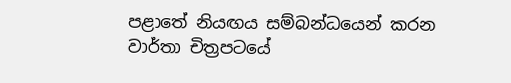පළාතේ නියඟය සම්බන්ධයෙන් කරන වාර්තා චිත්‍රපටයේ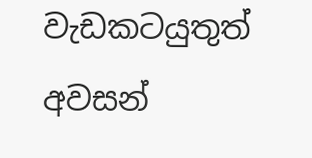වැඩකටයුතුත් අවසන්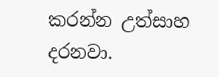කරන්න උත්සාහ දරනවා.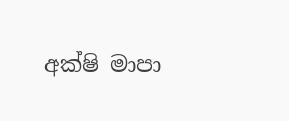අක්ෂි මාපා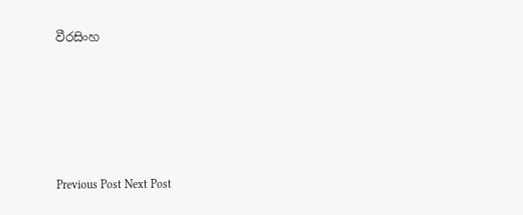වීරසිංහ





Previous Post Next Post